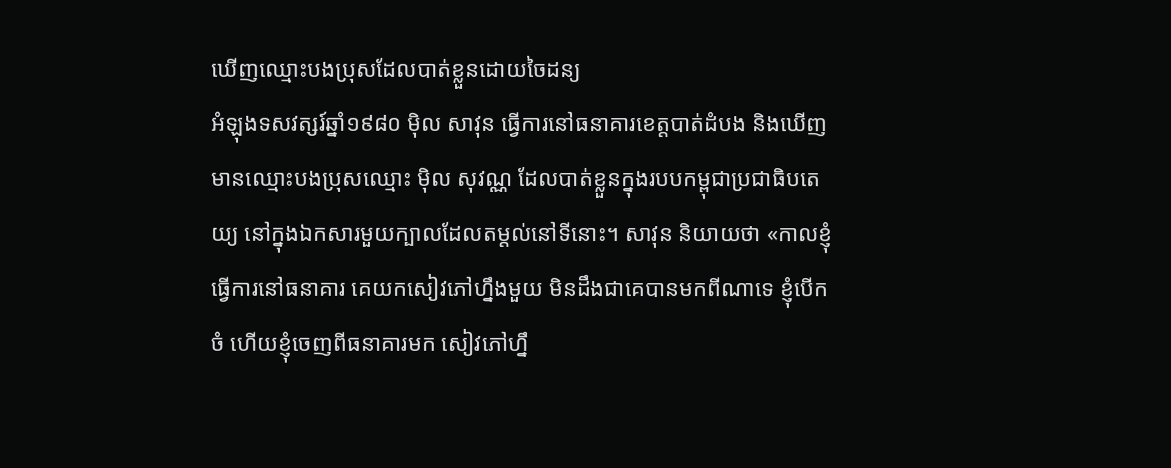ឃើញឈ្មោះបងប្រុសដែលបាត់ខ្លួនដោយចៃដន្យ
អំឡុងទសវត្សរ៍ឆ្នាំ១៩៨០ ម៉ិល សាវុន ធ្វើការនៅធនាគារខេត្តបាត់ដំបង និងឃើញមានឈ្មោះបងប្រុសឈ្មោះ ម៉ិល សុវណ្ណ ដែលបាត់ខ្លួនក្នុងរបបកម្ពុជាប្រជាធិបតេយ្យ នៅក្នុងឯកសារមួយក្បាលដែលតម្តល់នៅទីនោះ។ សាវុន និយាយថា «កាលខ្ញុំធ្វើការនៅធនាគារ គេយកសៀវភៅហ្នឹងមួយ មិនដឹងជាគេបានមកពីណាទេ ខ្ញុំបើកចំ ហើយខ្ញុំចេញពីធនាគារមក សៀវភៅហ្នឹ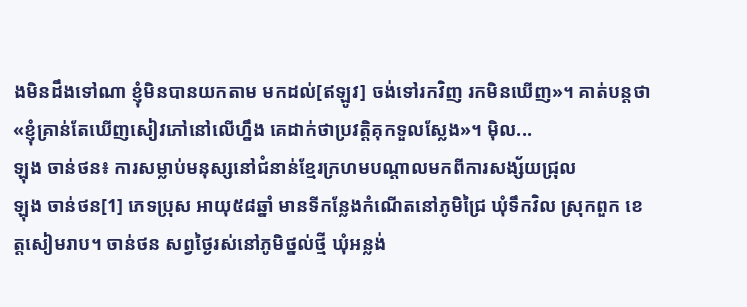ងមិនដឹងទៅណា ខ្ញុំមិនបានយកតាម មកដល់[ឥឡូវ] ចង់ទៅរកវិញ រកមិនឃើញ»។ គាត់បន្តថា «ខ្ញុំគ្រាន់តែឃើញសៀវភៅនៅលើហ្នឹង គេដាក់ថាប្រវត្តិគុកទួលស្លែង»។ ម៉ិល...
ឡុង ចាន់ថន៖ ការសម្លាប់មនុស្សនៅជំនាន់ខ្មែរក្រហមបណ្តាលមកពីការសង្ស័យជ្រុល
ឡុង ចាន់ថន[1] ភេទប្រុស អាយុ៥៨ឆ្នាំ មានទីកន្លែងកំណើតនៅភូមិជ្រៃ ឃុំទឹកវិល ស្រុកពួក ខេត្តសៀមរាប។ ចាន់ថន សព្វថ្ងៃរស់នៅភូមិថ្នល់ថ្មី ឃុំអន្លង់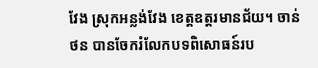វែង ស្រុកអន្លង់វែង ខេត្តឧត្តរមានជ័យ។ ចាន់ថន បានចែករំលែកបទពិសោធន៍រប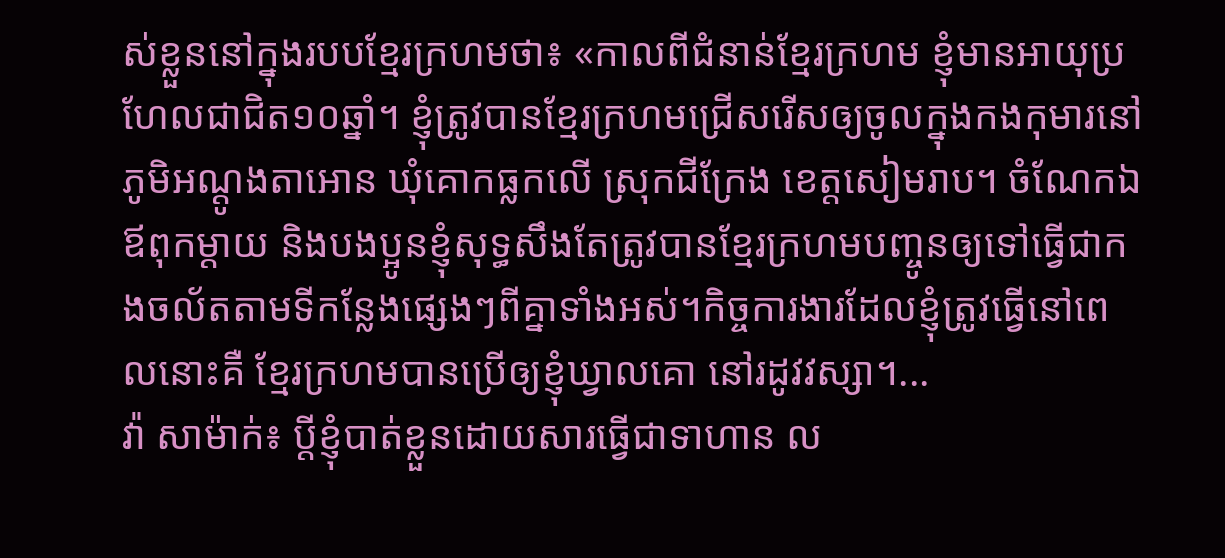ស់ខ្លួននៅក្នុងរបបខ្មែរក្រហមថា៖ «កាលពីជំនាន់ខ្មែរក្រហម ខ្ញុំមានអាយុប្រហែលជាជិត១០ឆ្នាំ។ ខ្ញុំត្រូវបានខ្មែរក្រហមជ្រើសរើសឲ្យចូលក្នុងកងកុមារនៅភូមិអណ្ដូងតាអោន ឃុំគោកធ្លកលើ ស្រុកជីក្រែង ខេត្តសៀមរាប។ ចំណែកឯឪពុកម្ដាយ និងបងប្អូនខ្ញុំសុទ្ធសឹងតែត្រូវបានខ្មែរក្រហមបញ្ចូនឲ្យទៅធ្វើជាកងចល័តតាមទីកន្លែងផ្សេងៗពីគ្នាទាំងអស់។កិច្ចការងារដែលខ្ញុំត្រូវធ្វើនៅពេលនោះគឺ ខ្មែរក្រហមបានប្រើឲ្យខ្ញុំឃ្វាលគោ នៅរដូវវស្សា។...
វ៉ា សាម៉ាក់៖ ប្តីខ្ញុំបាត់ខ្លួនដោយសារធ្វើជាទាហាន ល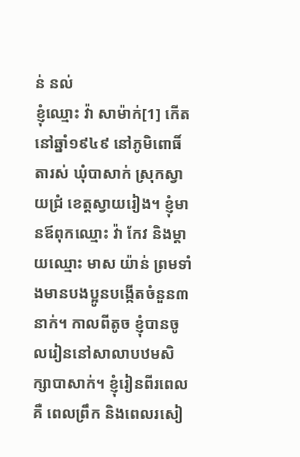ន់ នល់
ខ្ញុំឈ្មោះ វ៉ា សាម៉ាក់[1] កើតនៅឆ្នាំ១៩៤៩ នៅភូមិពោធិ៍តារស់ ឃុំបាសាក់ ស្រុកស្វាយជ្រំ ខេត្តស្វាយរៀង។ ខ្ញុំមានឪពុកឈ្មោះ វ៉ា កែវ និងម្ដាយឈ្មោះ មាស យ៉ាន់ ព្រមទាំងមានបងប្អូនបង្កើតចំនួន៣នាក់។ កាលពីតូច ខ្ញុំបានចូលរៀននៅសាលាបឋមសិក្សាបាសាក់។ ខ្ញុំរៀនពីរពេលគឺ ពេលព្រឹក និងពេលរសៀ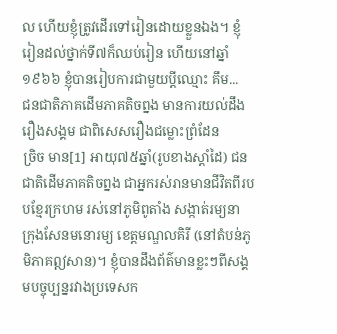ល ហើយខ្ញុំត្រូវដើរទៅរៀនដោយខ្លួនឯង។ ខ្ញុំរៀនដល់ថ្នាក់ទី៧ក៏ឈប់រៀន ហើយនៅឆ្នាំ១៩៦៦ ខ្ញុំបានរៀបការជាមួយប្តីឈ្មោះ គឹម...
ជនជាតិភាគដើមភាគតិចព្នង មានការយល់ដឹងរឿងសង្គម ជាពិសេសរឿងជម្លោះព្រំដែន
ច្រិច មាន[1] អាយុ៧៥ឆ្នាំ(រូបខាងស្តាំដៃ) ជនជាតិដើមភាគតិចព្នង ជាអ្នករស់រានមានជីវិតពីរបបខ្មែរក្រហម រស់នៅភូមិពូតាំង សង្កាត់រម្យនា ក្រុងសែនមនោរម្យ ខេត្តមណ្ឌលគិរី (នៅតំបន់ភូមិភាគឦសាន)។ ខ្ញុំបានដឹងព័ត៌មានខ្លះៗពីសង្គមបច្ចុប្បន្នរវាងប្រទេសក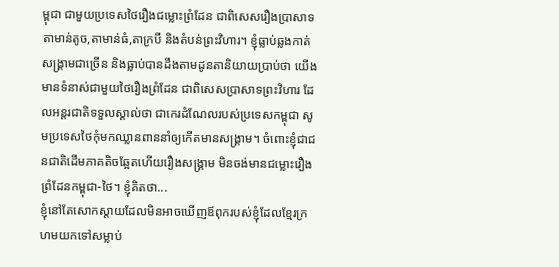ម្ពុជា ជាមួយប្រទេសថៃរឿងជម្លោះព្រំដែន ជាពិសេសរឿងប្រាសាទតាមាន់តូច,តាមាន់ធំ,តាក្របី និងតំបន់ព្រះវិហារ។ ខ្ញុំធ្លាប់ឆ្លងកាត់សង្រ្គាមជាច្រើន និងធ្លាប់បានដឹងតាមដូនតានិយាយប្រាប់ថា យើងមានទំនាស់ជាមួយថៃរឿងព្រំដែន ជាពិសេសប្រាសាទព្រះវិហារ ដែលអន្តរជាតិទទួលស្គាល់ថា ជាកេរដំណែលរបស់ប្រទេសកម្ពុជា សូមប្រទេសថៃកុំមកឈ្លានពាននាំឲ្យកើតមានសង្រ្គាម។ ចំពោះខ្ញុំជាជនជាតិដើមភាគតិចឆ្អែតហើយរឿងសង្រ្គាម មិនចង់មានជម្លោះរឿងព្រំដែនកម្ពុជា-ថៃ។ ខ្ញុំគិតថា...
ខ្ញុំនៅតែសោកស្ដាយដែលមិនអាចឃើញឪពុករបស់ខ្ញុំដែលខ្មែរក្រហមយកទៅសម្លាប់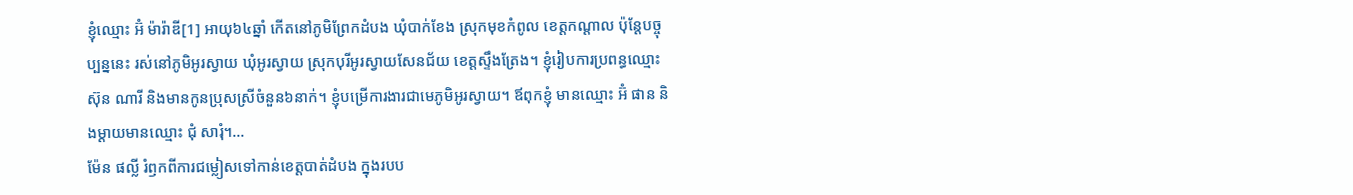ខ្ញុំឈ្មោះ អ៊ំ ម៉ារ៉ាឌី[1] អាយុ៦៤ឆ្នាំ កើតនៅភូមិព្រែកដំបង ឃុំបាក់ខែង ស្រុកមុខកំពូល ខេត្តកណ្ដាល ប៉ុន្តែបច្ចុប្បន្ននេះ រស់នៅភូមិអូរស្វាយ ឃុំអូរស្វាយ ស្រុកបុរីអូរស្វាយសែនជ័យ ខេត្តស្ទឹងត្រែង។ ខ្ញុំរៀបការប្រពន្ធឈ្មោះ ស៊ុន ណារី និងមានកូនប្រុសស្រីចំនួន៦នាក់។ ខ្ញុំបម្រើការងារជាមេភូមិអូរស្វាយ។ ឪពុកខ្ញុំ មានឈ្មោះ អ៊ំ ផាន និងម្ដាយមានឈ្មោះ ជុំ សារុំ។...
ម៉ែន ផល្លី រំឭកពីការជម្លៀសទៅកាន់ខេត្តបាត់ដំបង ក្នុងរបប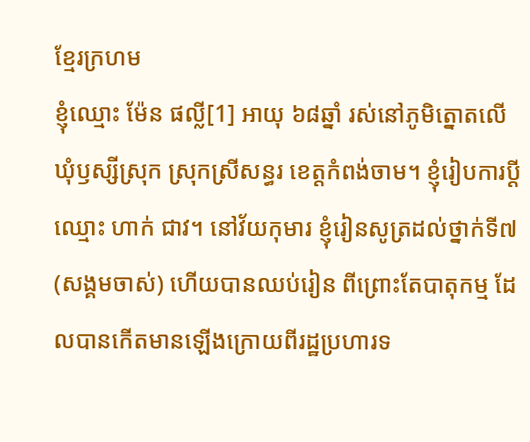ខ្មែរក្រហម
ខ្ញុំឈ្មោះ ម៉ែន ផល្លី[1] អាយុ ៦៨ឆ្នាំ រស់នៅភូមិត្នោតលើ ឃុំឫស្សីស្រុក ស្រុកស្រីសន្ធរ ខេត្តកំពង់ចាម។ ខ្ញុំរៀបការប្ដីឈ្មោះ ហាក់ ជាវ។ នៅវ័យកុមារ ខ្ញុំរៀនសូត្រដល់ថ្នាក់ទី៧ (សង្គមចាស់) ហើយបានឈប់រៀន ពីព្រោះតែបាតុកម្ម ដែលបានកើតមានឡើងក្រោយពីរដ្ឋប្រហារទ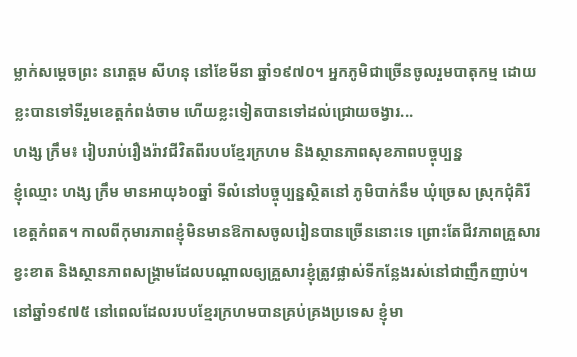ម្លាក់សម្ដេចព្រះ នរោត្តម សីហនុ នៅខែមីនា ឆ្នាំ១៩៧០។ អ្នកភូមិជាច្រើនចូលរួមបាតុកម្ម ដោយខ្លះបានទៅទីរួមខេត្តកំពង់ចាម ហើយខ្លះទៀតបានទៅដល់ជ្រោយចង្វារ...
ហង្ស ក្រឹម៖ រៀបរាប់រឿងរ៉ាវជីវិតពីរបបខ្មែរក្រហម និងស្ថានភាពសុខភាពបច្ចុប្បន្ន
ខ្ញុំឈ្មោះ ហង្ស ក្រឹម មានអាយុ៦០ឆ្នាំ ទីលំនៅបច្ចុប្បន្នស្ថិតនៅ ភូមិបាក់នឹម ឃុំច្រេស ស្រុកជុំគិរី ខេត្តកំពត។ កាលពីកុមារភាពខ្ញុំមិនមានឱកាសចូលរៀនបានច្រើននោះទេ ព្រោះតែជីវភាពគ្រួសារខ្វះខាត និងស្ថានភាពសង្គ្រាមដែលបណ្តាលឲ្យគ្រួសារខ្ញុំត្រូវផ្លាស់ទីកន្លែងរស់នៅជាញឹកញាប់។ នៅឆ្នាំ១៩៧៥ នៅពេលដែលរបបខ្មែរក្រហមបានគ្រប់គ្រងប្រទេស ខ្ញុំមា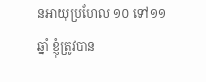នអាយុប្រហែល ១០ ទៅ១១ឆ្នាំ ខ្ញុំត្រូវបាន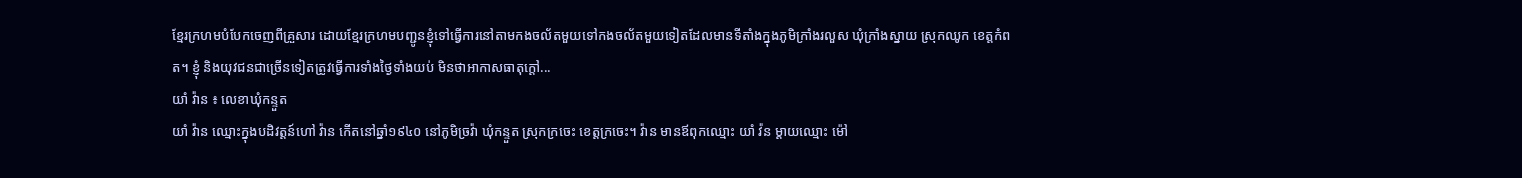ខ្មែរក្រហមបំបែកចេញពីគ្រួសារ ដោយខ្មែរក្រហមបញ្ជូនខ្ញុំទៅធ្វើការនៅតាមកងចល័តមួយទៅកងចល័តមួយទៀតដែលមានទីតាំងក្នុងភូមិក្រាំងរលួស ឃុំក្រាំងស្នាយ ស្រុកឈូក ខេត្តកំពត។ ខ្ញុំ និងយុវជនជាច្រើនទៀតត្រូវធ្វើការទាំងថ្ងៃទាំងយប់ មិនថាអាកាសធាតុក្ដៅ...
យាំ វ៉ាន ៖ លេខាឃុំកន្ទួត
យាំ វ៉ាន ឈ្មោះក្នុងបដិវត្តន៍ហៅ វ៉ាន កើតនៅឆ្នាំ១៩៤០ នៅភូមិច្រវ៉ា ឃុំកន្ទួត ស្រុកក្រចេះ ខេត្តក្រចេះ។ វ៉ាន មានឪពុកឈ្មោះ យាំ វ៉ន ម្ដាយឈ្មោះ ម៉ៅ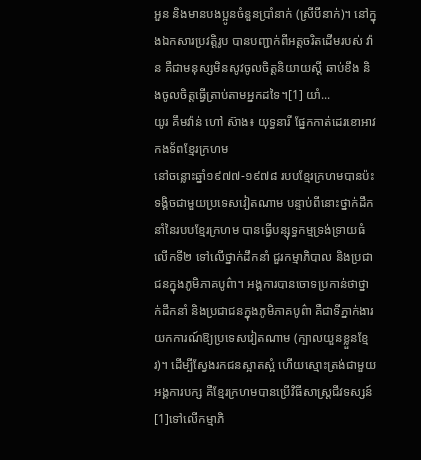អួន និងមានបងប្អូនចំនួនប្រាំនាក់ (ស្រីបីនាក់)។ នៅក្នុងឯកសារប្រវត្តិរូប បានបញ្ជាក់ពីអត្តចរិតដើមរបស់ វ៉ាន គឺជាមនុស្សមិនសូវចូលចិត្តនិយាយស្ដី ឆាប់ខឹង និងចូលចិត្តធ្វើត្រាប់តាមអ្នកដទៃ។[1] យាំ...
យូរ គឹមវ៉ាន់ ហៅ ស៊ាង៖ យុទ្ធនារី ផ្នែកកាត់ដេរខោអាវកងទ័ពខ្មែរក្រហម
នៅចន្លោះឆ្នាំ១៩៧៧-១៩៧៨ របបខ្មែរក្រហមបានប៉ះទង្គិចជាមួយប្រទេសវៀតណាម បន្ទាប់ពីនោះថ្នាក់ដឹកនាំនៃរបបខ្មែរក្រហម បានធ្វើបន្សុទ្ធកម្មទ្រង់ទ្រាយធំលើកទី២ ទៅលើថ្នាក់ដឹកនាំ ជួរកម្មាភិបាល និងប្រជាជនក្នុងភូមិភាគបូព៌ា។ អង្គការបានចោទប្រកាន់ថាថ្នាក់ដឹកនាំ និងប្រជាជនក្នុងភូមិភាគបូព៌ា គឺជាទីភ្នាក់ងារយកការណ៍ឱ្យប្រទេសវៀតណាម (ក្បាលយួនខ្លួនខ្មែរ)។ ដើម្បីស្វែងរកជនស្អាតស្អំ ហើយស្មោះត្រង់ជាមួយអង្គការបក្ស គឺខ្មែរក្រហមបានប្រើវិធីសាស្រ្តជីវទស្សន៍[1]ទៅលើកម្មាភិ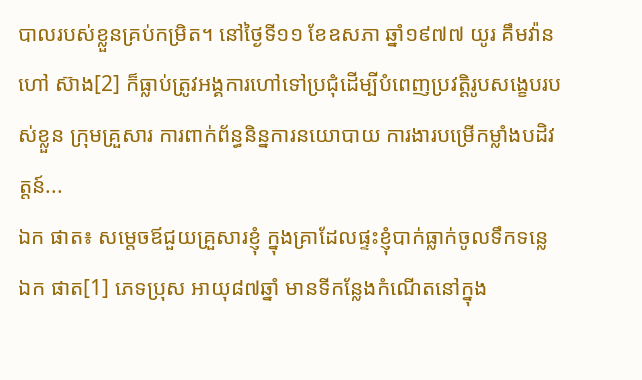បាលរបស់ខ្លួនគ្រប់កម្រិត។ នៅថ្ងៃទី១១ ខែឧសភា ឆ្នាំ១៩៧៧ យូរ គឹមវ៉ាន ហៅ ស៊ាង[2] ក៏ធ្លាប់ត្រូវអង្គការហៅទៅប្រជុំដើម្បីបំពេញប្រវត្តិរូបសង្ខេបរបស់ខ្លួន ក្រុមគ្រួសារ ការពាក់ព័ន្ធនិន្នការនយោបាយ ការងារបម្រើកម្លាំងបដិវត្តន៍...
ឯក ផាត៖ សម្តេចឪជួយគ្រួសារខ្ញុំ ក្នុងគ្រាដែលផ្ទះខ្ញុំបាក់ធ្លាក់ចូលទឹកទន្លេ
ឯក ផាត[1] ភេទប្រុស អាយុ៨៧ឆ្នាំ មានទីកន្លែងកំណើតនៅក្នុង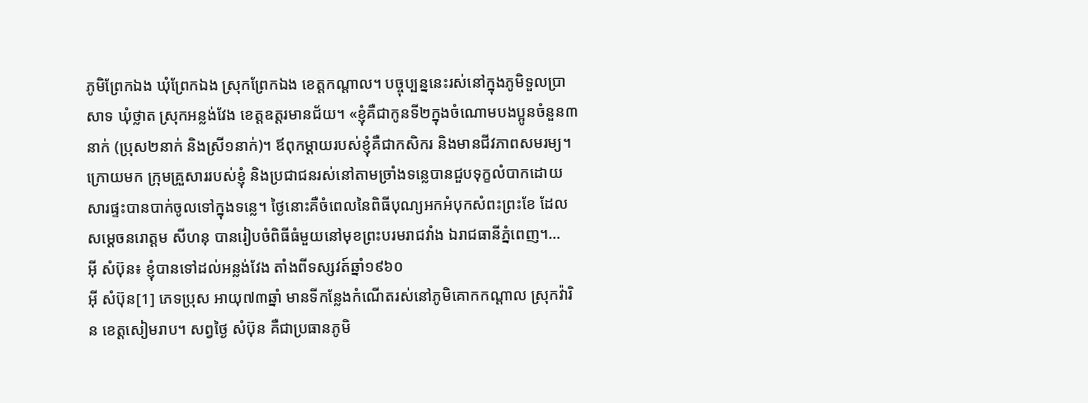ភូមិព្រែកឯង ឃុំព្រែកឯង ស្រុកព្រែកឯង ខេត្ដកណ្ដាល។ បច្ចុប្បន្ននេះរស់នៅក្នុងភូមិទួលប្រាសាទ ឃុំថ្លាត ស្រុកអន្លង់វែង ខេត្ដឧត្ដរមានជ័យ។ «ខ្ញុំគឺជាកូនទី២ក្នុងចំណោមបងប្អូនចំនួន៣នាក់ (ប្រុស២នាក់ និងស្រី១នាក់)។ ឪពុកម្ដាយរបស់ខ្ញុំគឺជាកសិករ និងមានជីវភាពសមរម្យ។ ក្រោយមក ក្រុមគ្រួសាររបស់ខ្ញុំ និងប្រជាជនរស់នៅតាមច្រាំងទន្លេបានជួបទុក្ខលំបាកដោយសារផ្ទះបានបាក់ចូលទៅក្នុងទន្លេ។ ថ្ងៃនោះគឺចំពេលនៃពិធីបុណ្យអកអំបុកសំពះព្រះខែ ដែលសម្ដេចនរោត្ដម សីហនុ បានរៀបចំពិធីធំមួយនៅមុខព្រះបរមរាជវាំង ឯរាជធានីភ្នំពេញ។...
អ៊ី សំប៊ុន៖ ខ្ញុំបានទៅដល់អន្លង់វែង តាំងពីទស្សវត៍ឆ្នាំ១៩៦០
អ៊ី សំប៊ុន[1] ភេទប្រុស អាយុ៧៣ឆ្នាំ មានទីកន្លែងកំណើតរស់នៅភូមិគោកកណ្ដាល ស្រុកវ៉ារិន ខេត្តសៀមរាប។ សព្វថ្ងៃ សំប៊ុន គឺជាប្រធានភូមិ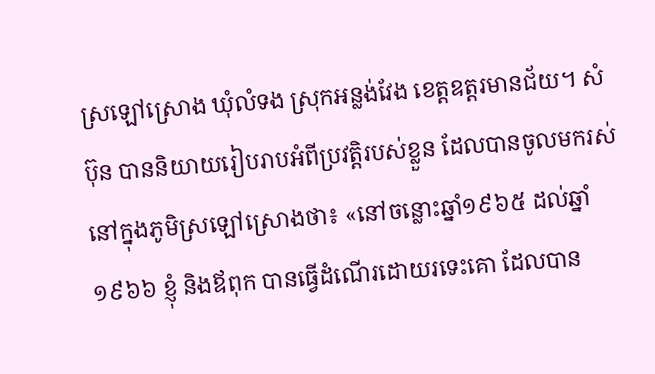ស្រឡៅស្រោង ឃុំលំទង ស្រុកអន្លង់វែង ខេត្តឧត្តរមានជ័យ។ សំប៊ុន បាននិយាយរៀបរាបអំពីប្រវត្តិរបស់ខ្លួន ដែលបានចូលមករស់នៅក្នុងភូមិស្រឡៅស្រោងថា៖ «នៅចន្លោះឆ្នាំ១៩៦៥ ដល់ឆ្នាំ១៩៦៦ ខ្ញុំ និងឪពុក បានធ្វើដំណើរដោយរទេះគោ ដែលបាន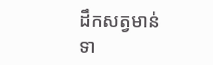ដឹកសត្វមាន់ ទា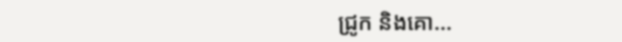ជ្រូក និងគោ...